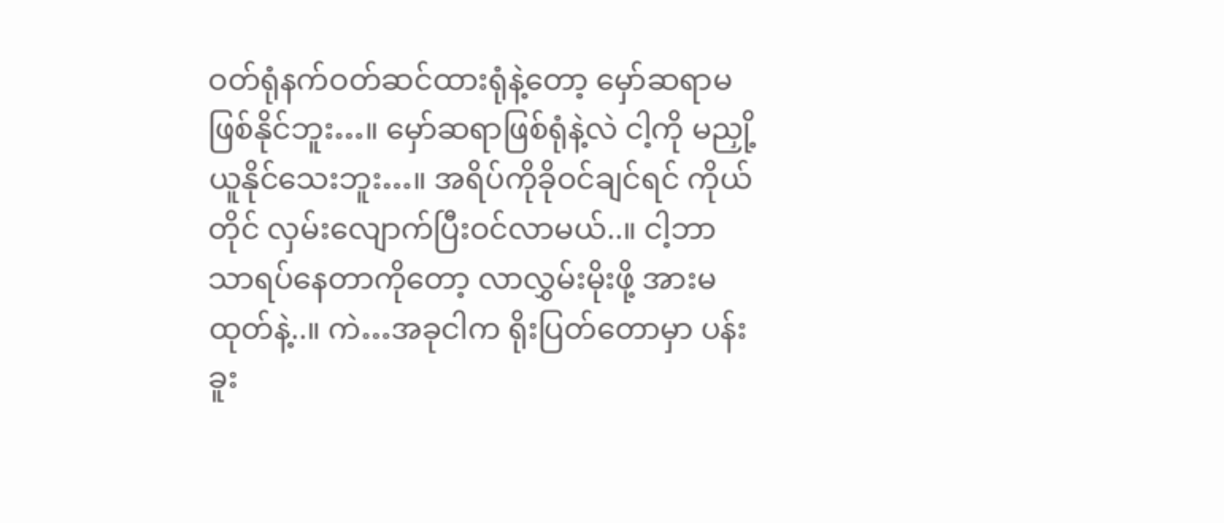ဝတ်ရုံနက်ဝတ်ဆင်ထားရုံနဲ့တော့ မှော်ဆရာမဖြစ်နိုင်ဘူး…။ မှော်ဆရာဖြစ်ရုံနဲ့လဲ ငါ့ကို မညှို့ယူနိုင်သေးဘူး…။ အရိပ်ကိုခိုဝင်ချင်ရင် ကိုယ်တိုင် လှမ်းလျောက်ပြီးဝင်လာမယ်..။ ငါ့ဘာသာရပ်နေတာကိုတော့ လာလွှမ်းမိုးဖို့ အားမထုတ်နဲ့..။ ကဲ…အခုငါက ရိုးပြတ်တောမှာ ပန်းခူး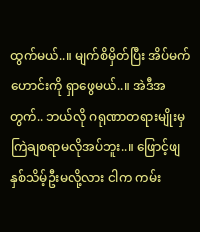ထွက်မယ်..။ မျက်စိမှိတ်ပြီး အိပ်မက်ဟောင်းကို ရှာဖွေမယ်..။ အဲဒီအတွက်.. ဘယ်လို ဂရုဏာတရားမျိုးမှ ကြဲချစရာမလိုအပ်ဘူး..။ ဖြောင့်ဖျနှစ်သိမ့်ဦးမလို့လား ငါက ကမ်း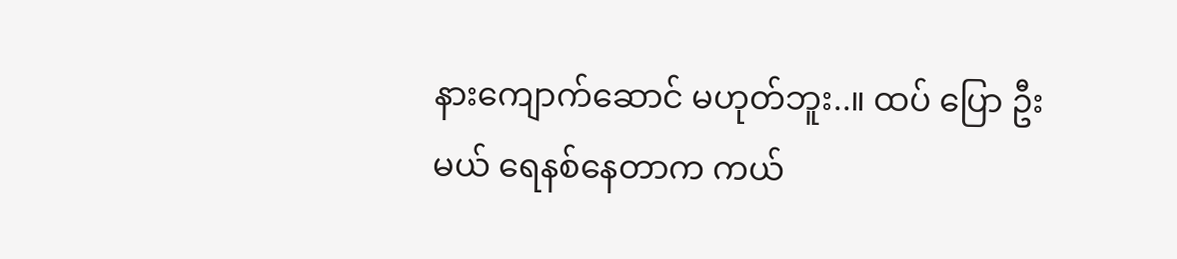နားကျောက်ဆောင် မဟုတ်ဘူး..။ ထပ် ပြော ဦး မယ် ရေနစ်နေတာက ကယ်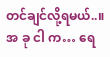တင်ချင်လို့ရမယ်..။ အ ခု ငါ က… ရေ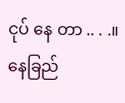ငုပ် နေ တာ .. . .။ နေခြည်